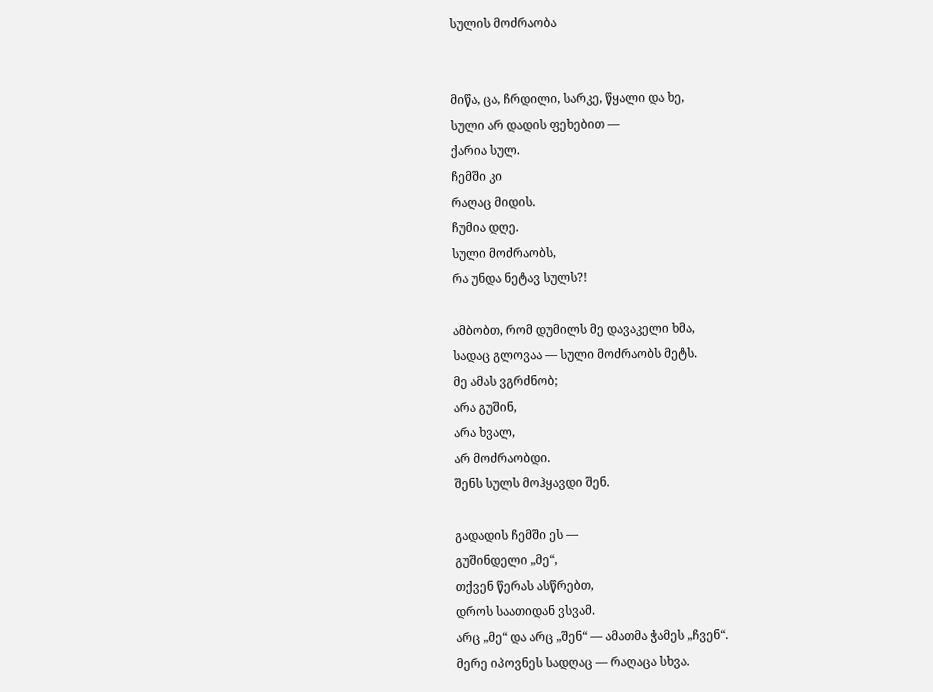სულის მოძრაობა


მიწა, ცა, ჩრდილი, სარკე, წყალი და ხე,
სული არ დადის ფეხებით —
ქარია სულ.
ჩემში კი
რაღაც მიდის.
ჩუმია დღე.
სული მოძრაობს,
რა უნდა ნეტავ სულს?!

ამბობთ, რომ დუმილს მე დავაკელი ხმა,
სადაც გლოვაა — სული მოძრაობს მეტს.
მე ამას ვგრძნობ;
არა გუშინ,
არა ხვალ,
არ მოძრაობდი.
შენს სულს მოჰყავდი შენ.

გადადის ჩემში ეს —
გუშინდელი „მე“,
თქვენ წერას ასწრებთ,
დროს საათიდან ვსვამ.
არც „მე“ და არც „შენ“ — ამათმა ჭამეს „ჩვენ“.
მერე იპოვნეს სადღაც — რაღაცა სხვა.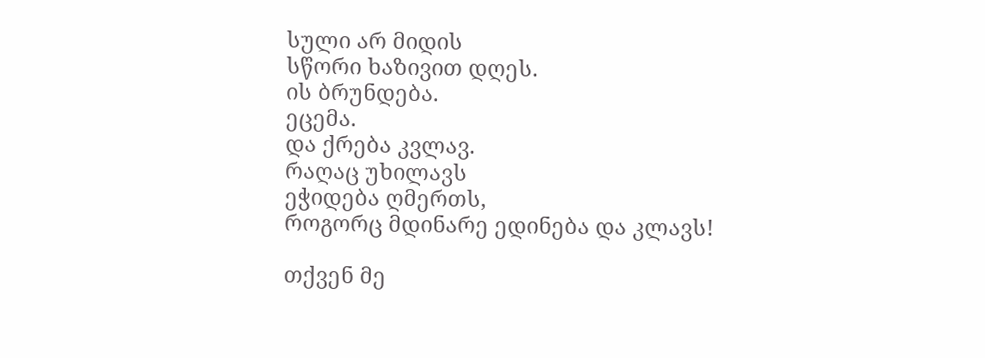სული არ მიდის
სწორი ხაზივით დღეს.
ის ბრუნდება.
ეცემა.
და ქრება კვლავ.
რაღაც უხილავს
ეჭიდება ღმერთს,
როგორც მდინარე ედინება და კლავს!

თქვენ მე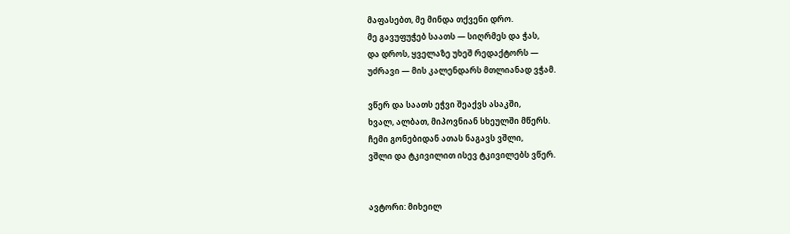მაფასებთ, მე მინდა თქვენი დრო.
მე გავუფუჭებ საათს — სიღრმეს და ჭას,
და დროს, ყველაზე უხეშ რედაქტორს —
უძრავი — მის კალენდარს მთლიანად ვჭამ.

ვწერ და საათს ეჭვი შეაქვს ასაკში,
ხვალ, ალბათ, მიპოვნიან სხეულში მწერს.
ჩემი გონებიდან ათას ნაგავს ვშლი,
ვშლი და ტკივილით ისევ ტკივილებს ვწერ.


ავტორი: მიხეილ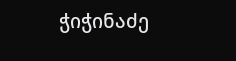ჭიჭინაძე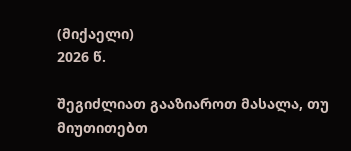(მიქაელი)
2026 წ.

შეგიძლიათ გააზიაროთ მასალა, თუ მიუთითებთ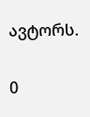ავტორს.

0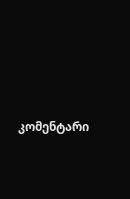კომენტარი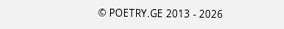© POETRY.GE 2013 - 2026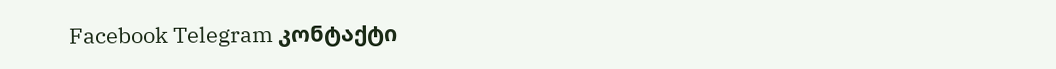Facebook Telegram კონტაქტი